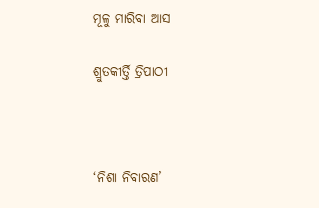ମୂଳୁ ମାରିବା ଆସ

ଶ୍ରୁତକୀର୍ତ୍ତି ତ୍ରିପାଠୀ



‘ନିଶା ନିବାରଣ’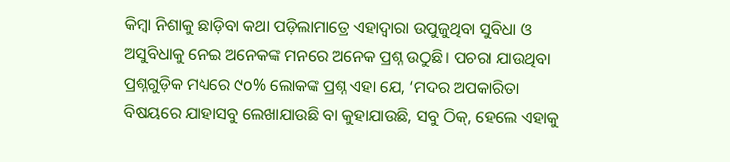କିମ୍ବା ନିଶାକୁ ଛାଡ଼ିବା କଥା ପଡ଼ିଲାମାତ୍ରେ ଏହାଦ୍ୱାରା ଉପୁଜୁଥିବା ସୁବିଧା ଓ ଅସୁବିଧାକୁ ନେଇ ଅନେକଙ୍କ ମନରେ ଅନେକ ପ୍ରଶ୍ନ ଉଠୁଛି। ପଚରା ଯାଉଥିବା ପ୍ରଶ୍ନଗୁଡ଼ିକ ମଧ୍ୟରେ ୯o% ଲୋକଙ୍କ ପ୍ରଶ୍ନ ଏହା ଯେ, ‘ମଦର ଅପକାରିତା ବିଷୟରେ ଯାହାସବୁ ଲେଖାଯାଉଛି ବା କୁହାଯାଉଛି, ସବୁ ଠିକ୍‌, ହେଲେ ଏହାକୁ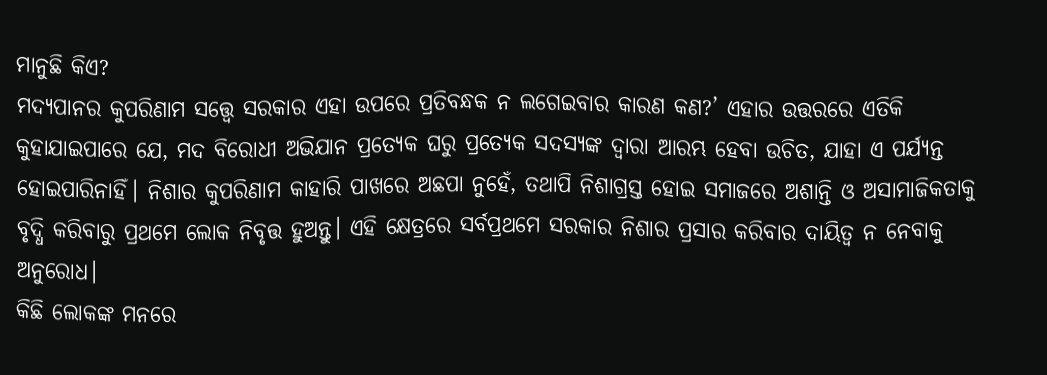ମାନୁଛି କିଏ?
ମଦ୍ୟପାନର କୁପରିଣାମ ସତ୍ତ୍ୱେ ସରକାର ଏହା ଉପରେ ପ୍ରତିବନ୍ଧକ ନ ଲଗେଇବାର କାରଣ କଣ?’ ଏହାର ଉତ୍ତରରେ ଏତିକି କୁହାଯାଇପାରେ ଯେ, ମଦ ବିରୋଧୀ ଅଭିଯାନ ପ୍ରତ୍ୟେକ ଘରୁ ପ୍ରତ୍ୟେକ ସଦସ୍ୟଙ୍କ ଦ୍ୱାରା ଆରମ୍ଭ ହେବା ଉଚିତ, ଯାହା ଏ ପର୍ଯ୍ୟନ୍ତ ହୋଇପାରିନାହିଁ। ନିଶାର କୁପରିଣାମ କାହାରି ପାଖରେ ଅଛପା ନୁହେଁ, ତଥାପି ନିଶାଗ୍ରସ୍ତ ହୋଇ ସମାଜରେ ଅଶାନ୍ତି ଓ ଅସାମାଜିକତାକୁ ବୃଦ୍ଧି କରିବାରୁ ପ୍ରଥମେ ଲୋକ ନିବୃତ୍ତ ହୁଅନ୍ତୁ। ଏହି କ୍ଷେତ୍ରରେ ସର୍ବପ୍ରଥମେ ସରକାର ନିଶାର ପ୍ରସାର କରିବାର ଦାୟିତ୍ୱ ନ ନେବାକୁ ଅନୁରୋଧ।
କିଛି ଲୋକଙ୍କ ମନରେ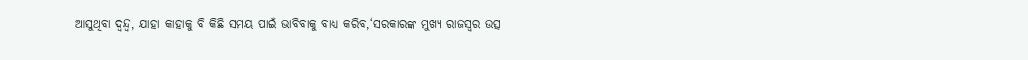ଆସୁଥିବା ଦ୍ୱନ୍ଦ୍ୱ, ଯାହା କାହାକୁ ବି କିଛି ସମୟ ପାଇଁ ଭାବିବାକୁ ବାଧ୍ୟ କରିବ,‘ସରକାରଙ୍କ ମୁଖ୍ୟ ରାଜସ୍ବର ଉତ୍ସ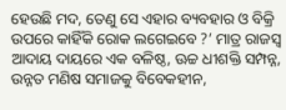ହେଉଛି ମଦ, ତେଣୁ ସେ ଏହାର ବ୍ୟବହାର ଓ ବିକ୍ରି ଉପରେ କାହିଁକି ରୋକ ଲଗେଇବେ ?’ ମାତ୍ର ରାଜସ୍ବ ଆଦାୟ ଦାୟରେ ଏକ ବଳିଷ୍ଠ, ଊଚ୍ଚ ଧୀଶକ୍ତି ସମ୍ପନ୍ନ, ଉନ୍ନତ ମଣିଷ ସମାଜକୁ ବିବେକହୀନ,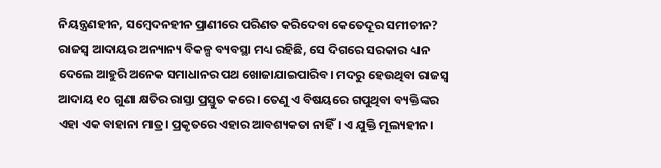ନିୟନ୍ତ୍ରଣହୀନ, ସମ୍ବେଦନହୀନ ପ୍ରାଣୀରେ ପରିଣତ କରିଦେବା କେତେଦୂର ସମୀଚୀନ? ରାଜସ୍ବ ଆଦାୟର ଅନ୍ୟାନ୍ୟ ବିକଳ୍ପ ବ୍ୟବସ୍ଥା ମଧ୍ୟ ରହିଛି, ସେ ଦିଗରେ ସରକାର ଧ୍ୟାନ ଦେଲେ ଆହୁରି ଅନେକ ସମାଧାନର ପଥ ଖୋଜାଯାଇପାରିବ। ମଦରୁ ହେଉଥିବା ରାଜସ୍ବ ଆଦାୟ ୧o ଗୁଣା କ୍ଷତିର ରାସ୍ତା ପ୍ରସ୍ତୁତ କରେ। ତେଣୁ ଏ ବିଷୟରେ ଗପୁଥିବା ବ୍ୟକ୍ତିଙ୍କର ଏହା ଏକ ବାହାନା ମାତ୍ର। ପ୍ରକୃତରେ ଏହାର ଆବଶ୍ୟକତା ନାହିଁ। ଏ ଯୁକ୍ତି ମୂଲ୍ୟହୀନ।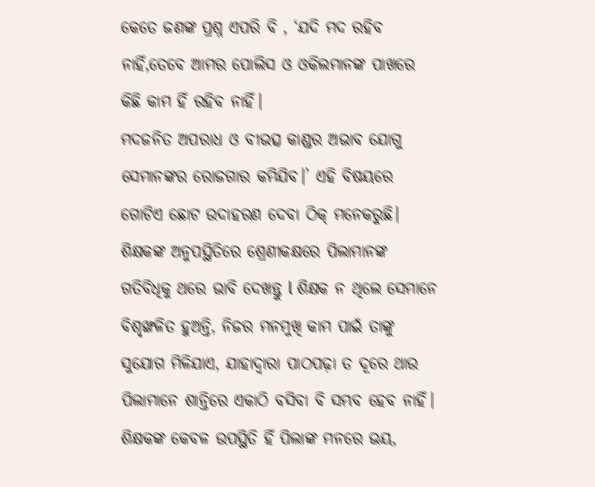କେତେ ଜଣଙ୍କ ପ୍ରଶ୍ନ ଏପରି ବି , ‘ଯଦି ମଦ ରହିବ ନାହିଁ,ତେବେ ଆମର ପୋଲିସ ଓ ଓକିଲମାନଙ୍କ ପାଖରେ କିଛି କାମ ହିଁ ରହିବ ନାହିଁ।
ମଦଜନିତ ଅପରାଧ ଓ ବୀଭତ୍ସ କାଣ୍ଡର ଅଭାବ ଯୋଗୁ ସେମାନଙ୍କର ରୋଜଗାର କମିଯିବ।’ ଏହି ବିଷୟରେ ଗୋଟିଏ ଛୋଟ ଉଦାହରଣ ଦେବା ଠିକ୍‌ ମନେକରୁଛି। ଶିକ୍ଷକଙ୍କ ଅନୁପସ୍ଥିତିରେ ଶ୍ରେଣୀକକ୍ଷରେ ପିଲାମାନଙ୍କ ଗତିବିଧିକୁ ଥରେ ଭାବି ଦେଖନ୍ତୁ l ଶିକ୍ଷକ ନ ଥିଲେ ସେମାନେ ବିଶୃଙ୍ଖଳିତ ହୁଅନ୍ତି, ନିଜର ମନମୁଖି କାମ ପାଇଁ ତାଙ୍କୁ ସୁଯୋଗ ମିଳିଯାଏ, ଯାହାଦ୍ୱାରା ପାଠପଢ଼ା ତ ଦୂରେ ଥାଉ ପିଲାମାନେ ଶାନ୍ତିରେ ଏକାଠି ବସିବା ବି ସମ୍ଭବ ହେବ ନାହିଁ। ଶିକ୍ଷକଙ୍କ କେବଳ ଉପସ୍ଥିତି ହିଁ ପିଲାଙ୍କ ମନରେ ଭୟ,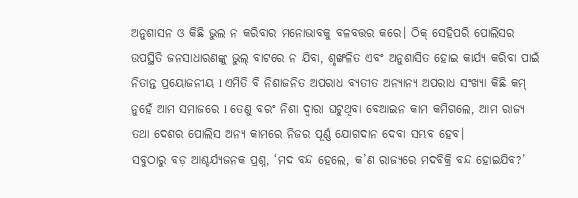ଅନୁଶାସନ ଓ କିଛି ଭୁଲ ନ କରିବାର ମନୋଭାବକୁ ବଳବତ୍ତର କରେ। ଠିକ୍‌ ସେହିପରି ପୋଲିସର ଉପସ୍ଥିତି ଜନସାଧାରଣଙ୍କୁ ଭୁଲ୍‌ ବାଟରେ ନ ଯିବା, ଶୃଙ୍ଖଳିତ ଏବଂ ଅନୁଶାସିତ ହୋଇ କାର୍ଯ୍ୟ କରିବା ପାଇଁ ନିତାନ୍ତ ପ୍ରୟୋଜନୀୟ l ଏମିତି ବି ନିଶାଜନିତ ଅପରାଧ ବ୍ୟତୀତ ଅନ୍ୟାନ୍ୟ ଅପରାଧ ସଂଖ୍ୟା କିଛି କମ୍‌ ନୁହେଁ ଆମ ସମାଜରେ l ତେଣୁ ବରଂ ନିଶା ଦ୍ୱାରା ଘଟୁଥିବା ବେଆଇନ କାମ କମିଗଲେ, ଆମ ରାଜ୍ୟ ତଥା ଦେଶର ପୋଲିସ ଅନ୍ୟ କାମରେ ନିଜର ପୂର୍ଣ୍ଣ ଯୋଗଦାନ ଦେବା ସମ୍ଭବ ହେବ।
ସବୁଠାରୁ ବଡ଼ ଆଶ୍ଚର୍ଯ୍ୟଜନକ ପ୍ରଶ୍ନ, ‘ମଦ ବନ୍ଦ ହେଲେ, କ’ଣ ରାଜ୍ୟରେ ମଦବିକ୍ରି ବନ୍ଦ ହୋଇଯିବ?’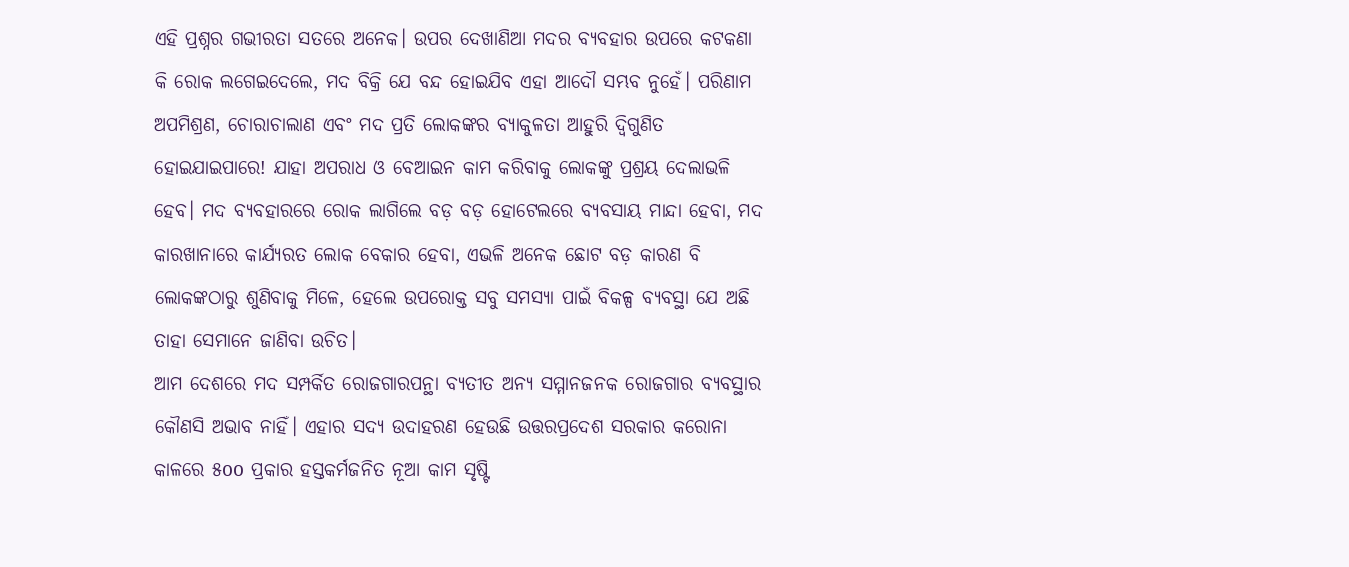ଏହି ପ୍ରଶ୍ନର ଗଭୀରତା ସତରେ ଅନେକ। ଉପର ଦେଖାଣିଆ ମଦର ବ୍ୟବହାର ଉପରେ କଟକଣା କି ରୋକ ଲଗେଇଦେଲେ, ମଦ ବିକ୍ରି ଯେ ବନ୍ଦ ହୋଇଯିବ ଏହା ଆଦୌ ସମ୍ଭବ ନୁହେଁ। ପରିଣାମ ଅପମିଶ୍ରଣ, ଚୋରାଚାଲାଣ ଏବଂ ମଦ ପ୍ରତି ଲୋକଙ୍କର ବ୍ୟାକୁଳତା ଆହୁରି ଦ୍ବିଗୁଣିତ ହୋଇଯାଇପାରେ! ଯାହା ଅପରାଧ ଓ ବେଆଇନ କାମ କରିବାକୁ ଲୋକଙ୍କୁ ପ୍ରଶ୍ରୟ ଦେଲାଭଳି ହେବ। ମଦ ବ୍ୟବହାରରେ ରୋକ ଲାଗିଲେ ବଡ଼ ବଡ଼ ହୋଟେଲରେ ବ୍ୟବସାୟ ମାନ୍ଦା ହେବା, ମଦ କାରଖାନାରେ କାର୍ଯ୍ୟରତ ଲୋକ ବେକାର ହେବା, ଏଭଳି ଅନେକ ଛୋଟ ବଡ଼ କାରଣ ବି ଲୋକଙ୍କଠାରୁ ଶୁଣିବାକୁ ମିଳେ, ହେଲେ ଉପରୋକ୍ତ ସବୁ ସମସ୍ୟା ପାଇଁ ବିକଳ୍ପ ବ୍ୟବସ୍ଥା ଯେ ଅଛି ତାହା ସେମାନେ ଜାଣିବା ଉଚିତ।
ଆମ ଦେଶରେ ମଦ ସମ୍ପର୍କିତ ରୋଜଗାରପନ୍ଥା ବ୍ୟତୀତ ଅନ୍ୟ ସମ୍ମାନଜନକ ରୋଜଗାର ବ୍ୟବସ୍ଥାର କୌଣସି ଅଭାବ ନାହିଁ। ଏହାର ସଦ୍ୟ ଉଦାହରଣ ହେଉଛି ଉତ୍ତରପ୍ରଦେଶ ସରକାର କରୋନା କାଳରେ ୫oo ପ୍ରକାର ହସ୍ତକର୍ମଜନିତ ନୂଆ କାମ ସୃଷ୍ଟି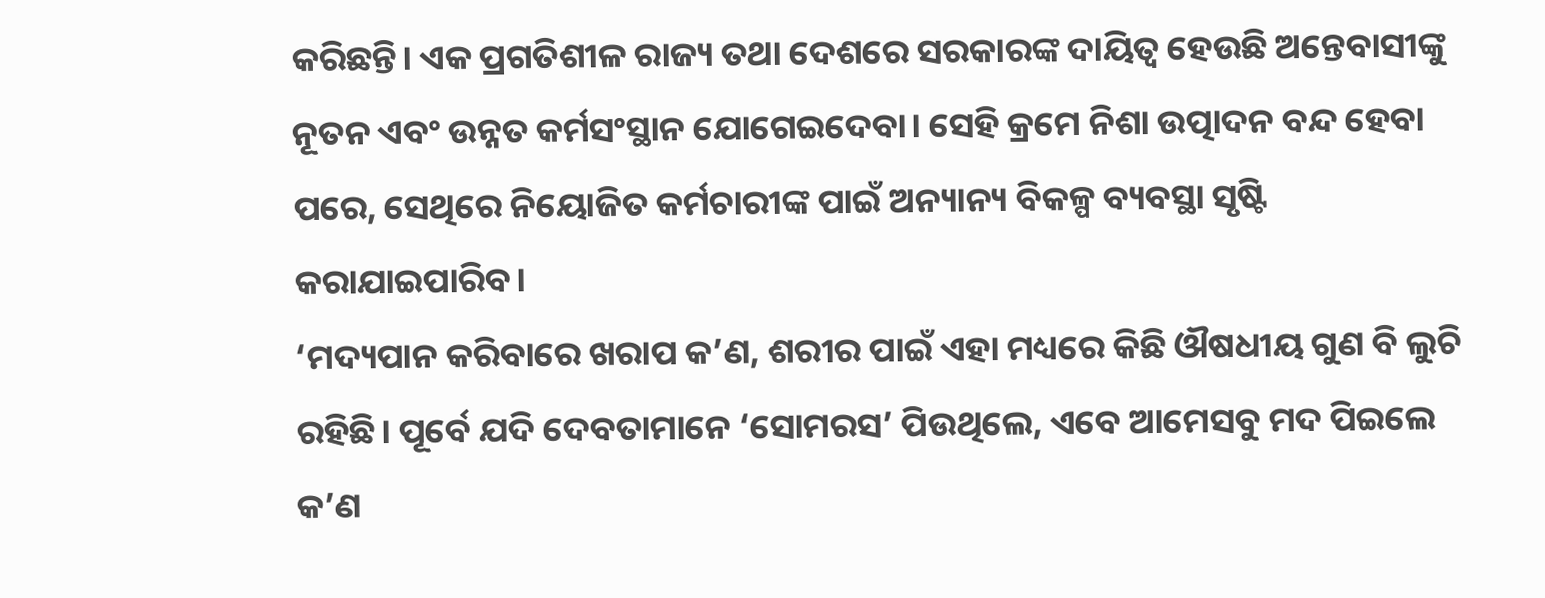କରିଛନ୍ତି। ଏକ ପ୍ରଗତିଶୀଳ ରାଜ୍ୟ ତଥା ଦେଶରେ ସରକାରଙ୍କ ଦାୟିତ୍ୱ ହେଉଛି ଅନ୍ତେବାସୀଙ୍କୁ ନୂତନ ଏବଂ ଉନ୍ନତ କର୍ମସଂସ୍ଥାନ ଯୋଗେଇଦେବା। ସେହି କ୍ରମେ ନିଶା ଉତ୍ପାଦନ ବନ୍ଦ ହେବା ପରେ, ସେଥିରେ ନିୟୋଜିତ କର୍ମଚାରୀଙ୍କ ପାଇଁ ଅନ୍ୟାନ୍ୟ ବିକଳ୍ପ ବ୍ୟବସ୍ଥା ସୃଷ୍ଟି କରାଯାଇପାରିବ।
‘ମଦ୍ୟପାନ କରିବାରେ ଖରାପ କ’ଣ, ଶରୀର ପାଇଁ ଏହା ମଧ୍ୟରେ କିଛି ଔଷଧୀୟ ଗୁଣ ବି ଲୁଚି ରହିଛି। ପୂର୍ବେ ଯଦି ଦେବତାମାନେ ‘ସୋମରସ’ ପିଉଥିଲେ, ଏବେ ଆମେସବୁ ମଦ ପିଇଲେ କ’ଣ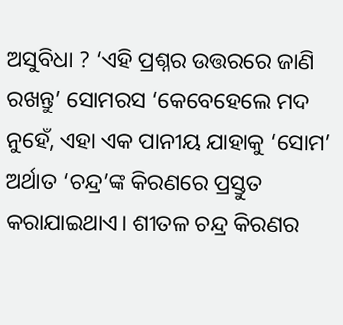ଅସୁବିଧା ? ‘ଏହି ପ୍ରଶ୍ନର ଉତ୍ତରରେ ଜାଣି ରଖନ୍ତୁ’ ସୋମରସ ‘କେବେହେଲେ ମଦ ନୁହେଁ, ଏହା ଏକ ପାନୀୟ ଯାହାକୁ ‘ସୋମ’ ଅର୍ଥାତ ‘ଚନ୍ଦ୍ର’ଙ୍କ କିରଣରେ ପ୍ରସ୍ତୁତ କରାଯାଇଥାଏ। ଶୀତଳ ଚନ୍ଦ୍ର କିରଣର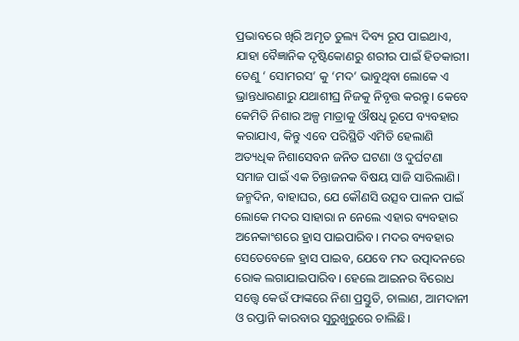ପ୍ରଭାବରେ ଖିରି ଅମୃତ ତୁଲ୍ୟ ଦିବ୍ୟ ରୂପ ପାଇଥାଏ, ଯାହା ବୈଜ୍ଞାନିକ ଦୃଷ୍ଟିକୋଣରୁ ଶରୀର ପାଇଁ ହିତକାରୀ। ତେଣୁ ‘ ସୋମରସ’ କୁ ‘ମଦ’ ଭାବୁଥିବା ଲୋକେ ଏ ଭ୍ରାନ୍ତଧାରଣାରୁ ଯଥାଶୀଘ୍ର ନିଜକୁ ନିବୃତ୍ତ କରନ୍ତୁ। କେବେ କେମିତି ନିଶାର ଅଳ୍ପ ମାତ୍ରାକୁ ଔଷଧି ରୂପେ ବ୍ୟବହାର କରାଯାଏ, କିନ୍ତୁ ଏବେ ପରିସ୍ଥିତି ଏମିତି ହେଲାଣି ଅତ୍ୟଧିକ ନିଶାସେବନ ଜନିତ ଘଟଣା ଓ ଦୁର୍ଘଟଣା ସମାଜ ପାଇଁ ଏକ ଚିନ୍ତାଜନକ ବିଷୟ ସାଜି ସାରିଲାଣି।
ଜନ୍ମଦିନ, ବାହାଘର, ଯେ କୌଣସି ଉତ୍ସବ ପାଳନ ପାଇଁ ଲୋକେ ମଦର ସାହାରା ନ ନେଲେ ଏହାର ବ୍ୟବହାର ଅନେକାଂଶରେ ହ୍ରାସ ପାଇପାରିବ। ମଦର ବ୍ୟବହାର ସେତେବେଳେ ହ୍ରାସ ପାଇବ, ଯେବେ ମଦ ଉତ୍ପାଦନରେ ରୋକ ଲଗାଯାଇପାରିବ। ହେଲେ ଆଇନର ବିରୋଧ ସତ୍ତ୍ୱେ କେଉଁ ଫାଙ୍କରେ ନିଶା ପ୍ରସ୍ତୁତି, ଚାଲାଣ, ଆମଦାନୀ ଓ ରପ୍ତାନି କାରବାର ସୁରୁଖୁରୁରେ ଚାଲିଛି।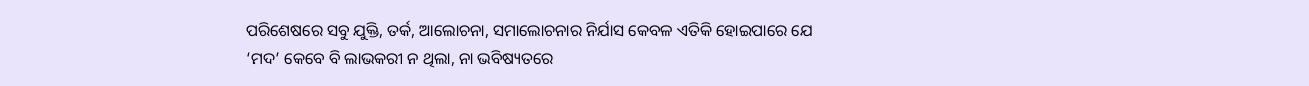ପରିଶେଷରେ ସବୁ ଯୁକ୍ତି, ତର୍କ, ଆଲୋଚନା, ସମାଲୋଚନାର ନିର୍ଯାସ କେବଳ ଏତିକି ହୋଇପାରେ ଯେ ‘ମଦ’ କେବେ ବି ଲାଭକରୀ ନ ଥିଲା, ନା ଭବିଷ୍ୟତରେ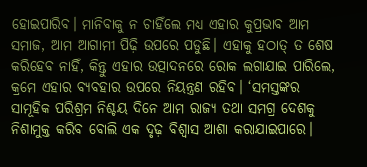ହୋଇପାରିବ। ମାନିବାକୁ ନ ଚାହିଁଲେ ମଧ୍ୟ ଏହାର କୁପ୍ରଭାବ ଆମ ସମାଜ, ଆମ ଆଗାମୀ ପିଢ଼ି ଉପରେ ପଡୁଛି। ଏହାକୁ ହଠାତ୍‌ ତ ଶେଷ କରିହେବ ନାହିଁ, କିନ୍ତୁ ଏହାର ଉତ୍ପାଦନରେ ରୋକ ଲଗାଯାଇ ପାରିଲେ, କ୍ରମେ ଏହାର ବ୍ୟବହାର ଉପରେ ନିୟନ୍ତ୍ରଣ ରହିବ। ‘ସମସ୍ତଙ୍କର ସାମୂହିକ ପରିଶ୍ରମ ନିଶ୍ଚୟ ଦିନେ ଆମ ରାଜ୍ୟ ତଥା ସମଗ୍ର ଦେଶକୁ ନିଶାମୁକ୍ତ କରିବ ବୋଲି ଏକ ଦୃଢ଼ ବିଶ୍ୱାସ ଆଶା କରାଯାଇପାରେ।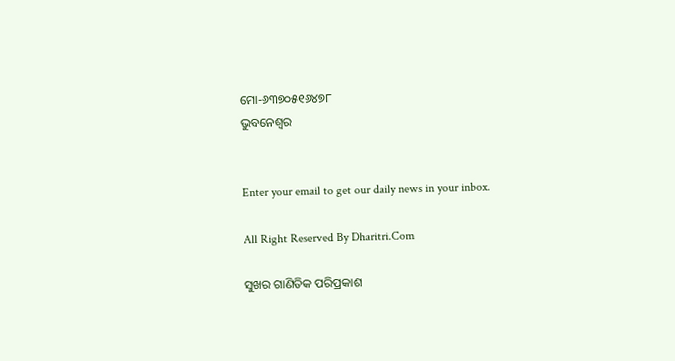ମୋ-୬୩୭୦୫୧୬୪୭୮
ଭୁବନେଶ୍ୱର


Enter your email to get our daily news in your inbox.

All Right Reserved By Dharitri.Com

ସୁଖର ଗାଣିତିକ ପରିପ୍ରକାଶ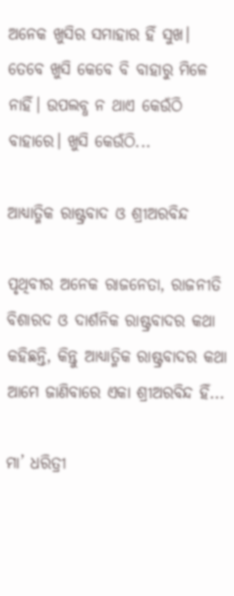ଅନେକ ଖୁସିର ସମାହାର ହିଁ ସୁଖ। ତେବେ ଖୁସି କେବେ ବି ବାହାରୁ ମିଳେ ନାହିଁ। ଉପଲବ୍ଧ ନ ଥାଏ କେଉଁଠି ବାହାରେ। ଖୁସି କେଉଁଠି...

ଆଧ୍ୟାତ୍ମିକ ରାଷ୍ଟ୍ରବାଦ ଓ ଶ୍ରୀଅରବିନ୍ଦ

ପୃଥିବୀର ଅନେକ ରାଜନେତା, ରାଜନୀତି ବିଶାରଦ ଓ ଦାର୍ଶନିକ ରାଷ୍ଟ୍ରବାଦର କଥା କହିଛନ୍ତି, କିନ୍ତୁ ଆଧ୍ୟାତ୍ମିକ ରାଷ୍ଟ୍ରବାଦର କଥା ଆମେ ଜାଣିବାରେ ଏକା ଶ୍ରୀଅରବିନ୍ଦ ହିଁ...

ମା’ ଧରିତ୍ରୀ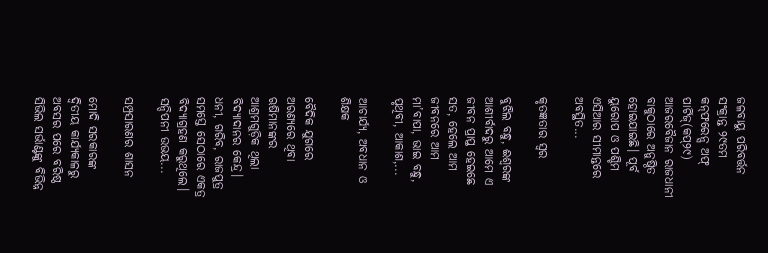ଜଳବାୟୁ ପରିବର୍ତ୍ତନ ସଂକ୍ରାନ୍ତ ୨୯ତମ କନ୍‌ଫରେନ୍ସ ଅଫ୍‌ ପାର୍ଟିଜ୍‌(କପ୍‌୨୯) ଆଜରବୈଜାନ ରାଜଧାନୀ ବାକୁଠାରେ ଅନୁଷ୍ଠିତ ହୋଇଯାଇଛି। ପୂର୍ବ ୟୁରୋପ ଓ ପଶ୍ଚିମ ଏସିଆର ସୀମାନ୍ତରେ ଅବସ୍ଥିତ...

କୃତଜ୍ଞତାର ସ୍ବର

ବୁଝିଲ ବନ୍ଧୁ, ଈଶ୍ବରଙ୍କ ଆଶୀର୍ବାଦରୁ ଆମେ ଏ ଜୀବନ ପ୍ରାପ୍ତ ହେଇଛେ ସତ, ହେଲେ ଆମ ଜୀବନରେ ଆମ ମା’ବାପା, ଭାଇ ବନ୍ଧୁ, ପୃଥିବୀ, ଆକାଶ,...

ଆଚାର୍ଯ୍ୟ, ଅବଧାନ ଓ ଶିକ୍ଷକ

ବୈଦିକ ଯୁଗରେ ଅରଣ୍ୟରେ ଥିବା ଋଷିମାନଙ୍କର ଆଶ୍ରମଗୁଡ଼ିକ ଥିଲା ବିଦ୍ୟାଦାନର କେନ୍ଦ୍ର। ଧନୀ, ଗରିବ, ରାଜପୁତ୍ର ସମସ୍ତେ ସେଠାରେ ଏକତ୍ର ବିଦ୍ୟାଗ୍ରହଣ କରୁଥିଲେ। ସନ୍ଦିପନୀ ଉଭୟ...

ସମ୍ପ୍ରସାରଣର ଶାସନ

ମୋଦି ସରକାରଙ୍କ ଦ୍ୱିତୀୟ କାର୍ଯ୍ୟକାଳରୁ ଅବସର ପରେ ବରିଷ୍ଠ ସିଭିଲ ସର୍ଭାଣ୍ଟଙ୍କୁ ବିଭିନ୍ନ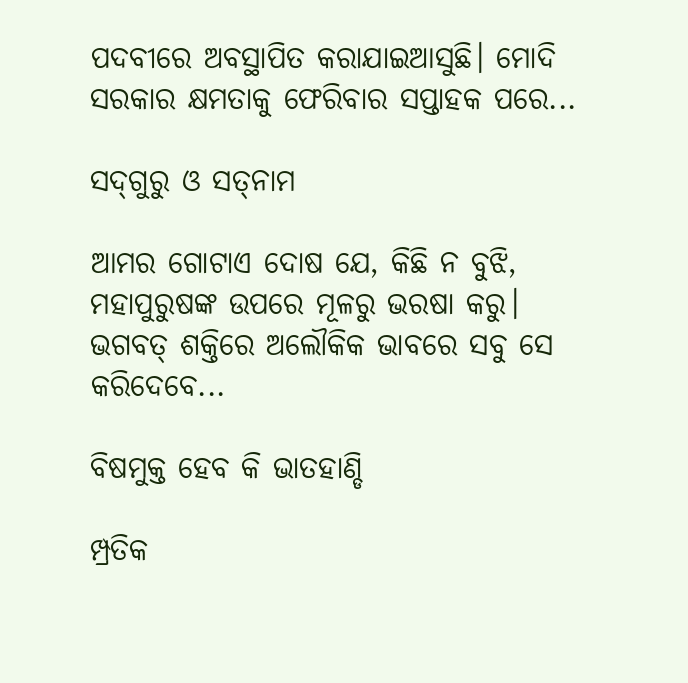ପଦବୀରେ ଅବସ୍ଥାପିତ କରାଯାଇଆସୁଛି। ମୋଦି ସରକାର କ୍ଷମତାକୁ ଫେରିବାର ସପ୍ତାହକ ପରେ...

ସଦ୍‌ଗୁରୁ ଓ ସତ୍‌ନାମ

ଆମର ଗୋଟାଏ ଦୋଷ ଯେ, କିଛି ନ ବୁଝି, ମହାପୁରୁଷଙ୍କ ଉପରେ ମୂଳରୁ ଭରଷା କରୁ। ଭଗବତ୍‌ ଶକ୍ତିରେ ଅଲୌକିକ ଭାବରେ ସବୁ ସେ କରିଦେବେ...

ବିଷମୁକ୍ତ ହେବ କି ଭାତହାଣ୍ଡି

ମ୍ପ୍ରତିକ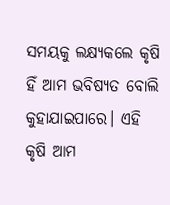ସମୟକୁ ଲକ୍ଷ୍ୟକଲେ କୃଷି ହିଁ ଆମ ଭବିଷ୍ୟତ ବୋଲି କୁହାଯାଇପାରେ। ଏହି କୃଷି ଆମ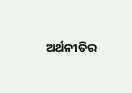ଅର୍ଥନୀତିର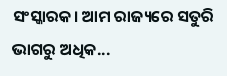ସଂସ୍କାରକ। ଆମ ରାଜ୍ୟରେ ସତୁରି ଭାଗରୁ ଅଧିକ...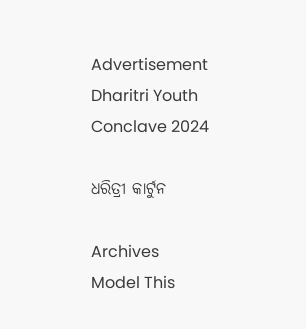Advertisement
Dharitri Youth Conclave 2024

ଧରିତ୍ରୀ କାର୍ଟୁନ

Archives
Model This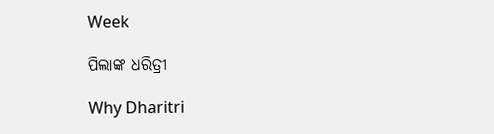Week

ପିଲାଙ୍କ ଧରିତ୍ରୀ

Why Dharitri